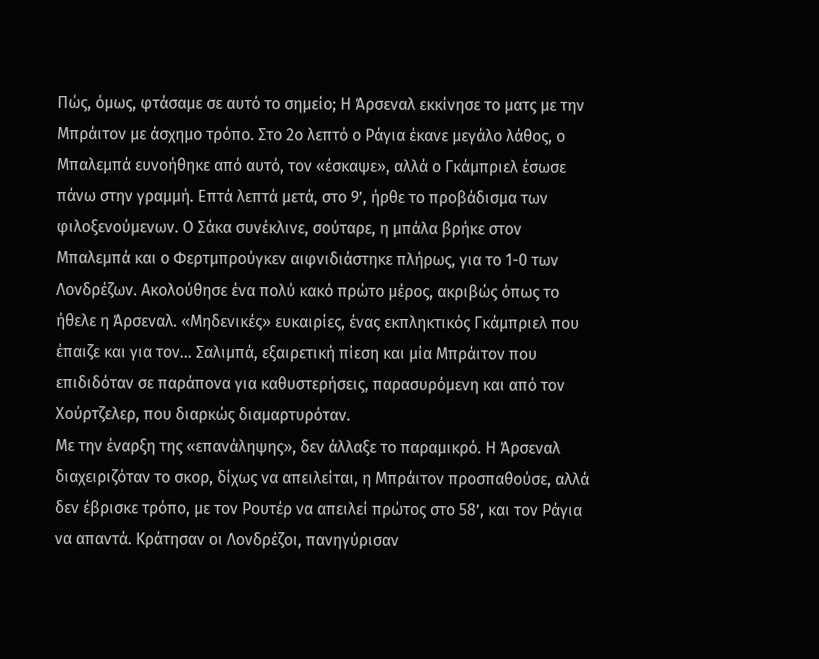Πώς, όμως, φτάσαμε σε αυτό το σημείο; Η Άρσεναλ εκκίνησε το ματς με την Μπράιτον με άσχημο τρόπο. Στο 2ο λεπτό ο Ράγια έκανε μεγάλο λάθος, ο Μπαλεμπά ευνοήθηκε από αυτό, τον «έσκαψε», αλλά ο Γκάμπριελ έσωσε πάνω στην γραμμή. Επτά λεπτά μετά, στο 9’, ήρθε το προβάδισμα των φιλοξενούμενων. Ο Σάκα συνέκλινε, σούταρε, η μπάλα βρήκε στον Μπαλεμπά και ο Φερτμπρούγκεν αιφνιδιάστηκε πλήρως, για το 1-0 των Λονδρέζων. Ακολούθησε ένα πολύ κακό πρώτο μέρος, ακριβώς όπως το ήθελε η Άρσεναλ. «Μηδενικές» ευκαιρίες, ένας εκπληκτικός Γκάμπριελ που έπαιζε και για τον… Σαλιμπά, εξαιρετική πίεση και μία Μπράιτον που επιδιδόταν σε παράπονα για καθυστερήσεις, παρασυρόμενη και από τον Χούρτζελερ, που διαρκώς διαμαρτυρόταν.
Με την έναρξη της «επανάληψης», δεν άλλαξε το παραμικρό. Η Άρσεναλ διαχειριζόταν το σκορ, δίχως να απειλείται, η Μπράιτον προσπαθούσε, αλλά δεν έβρισκε τρόπο, με τον Ρουτέρ να απειλεί πρώτος στο 58’, και τον Ράγια να απαντά. Κράτησαν οι Λονδρέζοι, πανηγύρισαν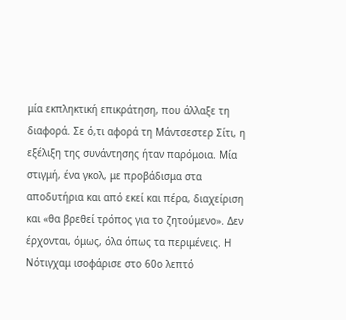μία εκπληκτική επικράτηση, που άλλαξε τη διαφορά. Σε ό,τι αφορά τη Μάντσεστερ Σίτι, η εξέλιξη της συνάντησης ήταν παρόμοια. Μία στιγμή, ένα γκολ, με προβάδισμα στα αποδυτήρια και από εκεί και πέρα, διαχείριση και «θα βρεθεί τρόπος για το ζητούμενο». Δεν έρχονται, όμως, όλα όπως τα περιμένεις. Η Νότιγχαμ ισοφάρισε στο 60ο λεπτό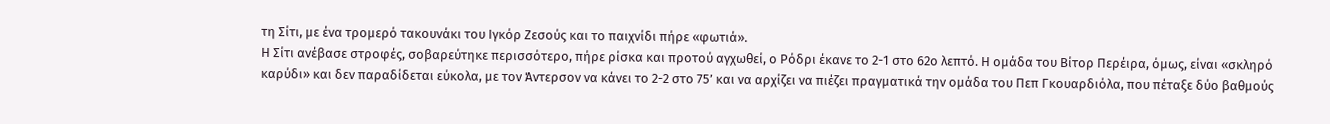τη Σίτι, με ένα τρομερό τακουνάκι του Ιγκόρ Ζεσούς και το παιχνίδι πήρε «φωτιά».
Η Σίτι ανέβασε στροφές, σοβαρεύτηκε περισσότερο, πήρε ρίσκα και προτού αγχωθεί, ο Ρόδρι έκανε το 2-1 στο 62ο λεπτό. Η ομάδα του Βίτορ Περέιρα, όμως, είναι «σκληρό καρύδι» και δεν παραδίδεται εύκολα, με τον Άντερσον να κάνει το 2-2 στο 75’ και να αρχίζει να πιέζει πραγματικά την ομάδα του Πεπ Γκουαρδιόλα, που πέταξε δύο βαθμούς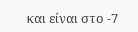και είναι στο -7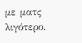με ματς λιγότερο.